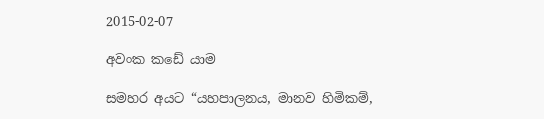2015-02-07

අවංක කඩේ යාම

සමහර අයට “යහපාලනය, මානව හිමිකම්,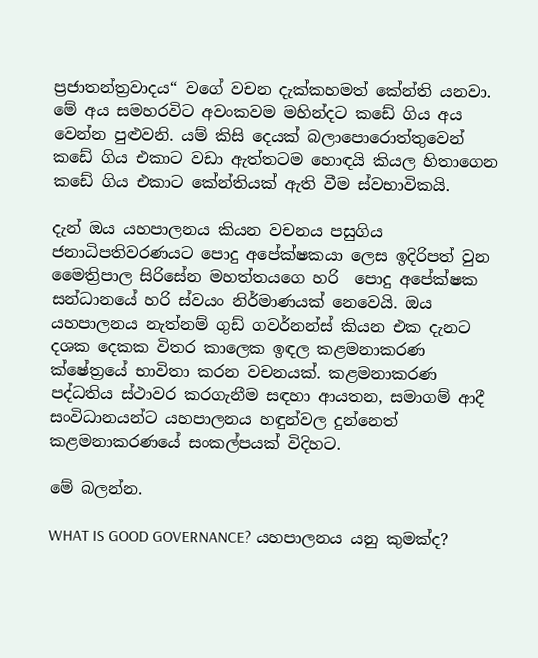ප්‍රජාතන්ත්‍රවාදය“ වගේ වචන දැක්කහමත් කේන්ති යනවා. මේ අය සමහරවිට අවංකවම මහින්දට කඩේ ගිය අය වෙන්න පුළුවනි. යම් කිසි දෙයක් බලාපොරොත්තුවෙන් කඩේ ගිය එකාට වඩා ඇත්තටම හොඳයි කියල හිතාගෙන කඩේ ගිය එකාට කේන්තියක් ඇති වීම ස්වභාවිකයි.

දැන් ඔය යහපාලනය කියන වචනය පසුගිය ජනාධිපතිවරණයට පොදු අපේක්ෂකයා ලෙස ඉදිරිපත් වුන මෛත්‍රිපාල සිරිසේන මහත්තයගෙ හරි  පොදු අපේක්ෂක සන්ධානයේ හරි ස්වයං නිර්මාණයක් නෙවෙයි. ඔය යහපාලනය නැත්නම් ගුඩ් ගවර්නන්ස් කියන එක දැනට දශක දෙකක විතර කාලෙක ඉඳල කළමනාකරණ ක්ෂේත්‍රයේ භාවිතා කරන වචනයක්. කළමනාකරණ පද්ධතිය ස්ථාවර කරගැනීම සඳහා ආයතන, සමාගම් ආදී සංවිධානයන්ට යහපාලනය හඳුන්වල දුන්නෙත් කළමනාකරණයේ සංකල්පයක් විදිහට.

මේ බලන්න.

WHAT IS GOOD GOVERNANCE? යහපාලනය යනු කුමක්ද?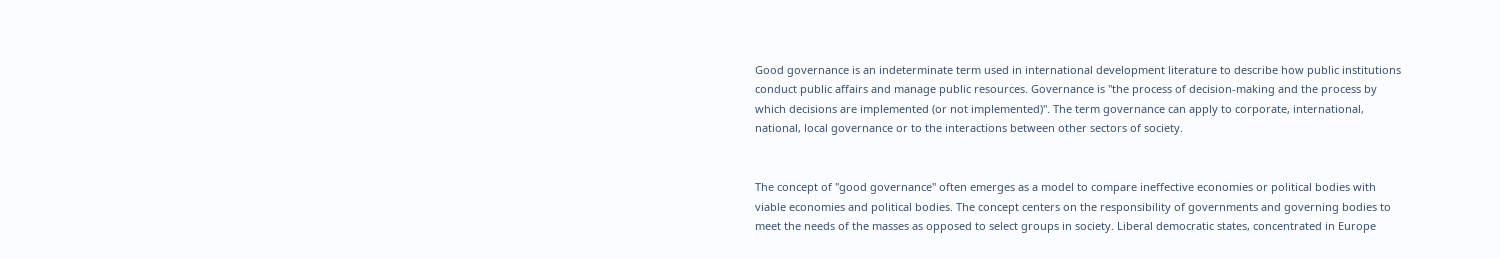Good governance is an indeterminate term used in international development literature to describe how public institutions conduct public affairs and manage public resources. Governance is "the process of decision-making and the process by which decisions are implemented (or not implemented)". The term governance can apply to corporate, international, national, local governance or to the interactions between other sectors of society.


The concept of "good governance" often emerges as a model to compare ineffective economies or political bodies with viable economies and political bodies. The concept centers on the responsibility of governments and governing bodies to meet the needs of the masses as opposed to select groups in society. Liberal democratic states, concentrated in Europe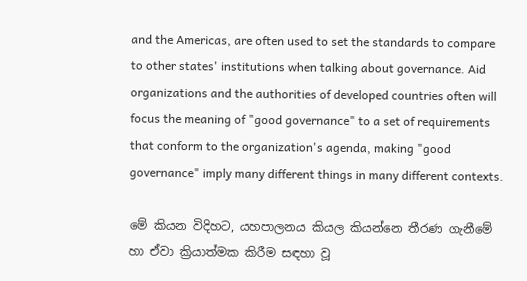and the Americas, are often used to set the standards to compare to other states' institutions when talking about governance. Aid organizations and the authorities of developed countries often will focus the meaning of "good governance" to a set of requirements that conform to the organization's agenda, making "good governance" imply many different things in many different contexts.

මේ කියන විදිහට, යහපාලනය කියල කියන්නෙ තීරණ ගැනීමේ හා ඒවා ක්‍රියාත්මක කිරීම සඳහා වූ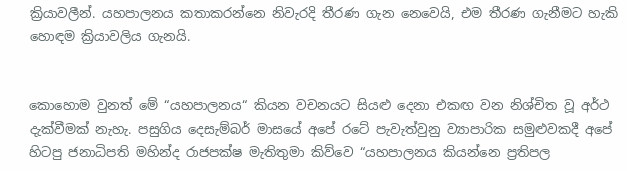ක්‍රියාවලීන්. යහපාලනය කතාකරන්නෙ නිවැරදි තීරණ ගැන නෙවෙයි, එම තීරණ ගැනීමට හැකි හොඳම ක්‍රියාවලිය ගැනයි.


කොහොම වුනත් මේ “යහපාලනය“ කියන වචනයට සියළු දෙනා එකඟ වන නිශ්චිත වූ අර්ථ දැක්වීමක් නැහැ. පසුගිය දෙසැම්බර් මාසයේ අපේ රටේ පැවැත්වුනු ව්‍යාපාරික සමුළුවකදී අපේ හිටපු ජනාධිපති මහින්ද රාජපක්ෂ මැතිතුමා කිව්වෙ “යහපාලනය කියන්නෙ ප්‍රතිපල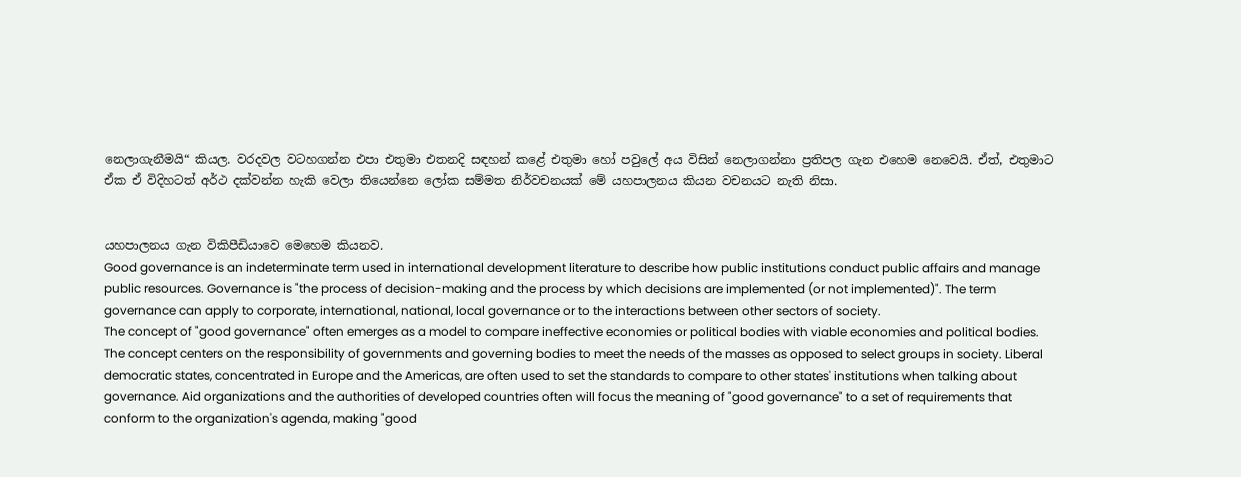නෙලාගැනීමයි“ කියල. වරදවල වටහගන්න එපා එතුමා එතනදි සඳහන් කළේ එතුමා හෝ පවුලේ අය විසින් නෙලාගන්නා ප්‍රතිපල ගැන එහෙම නෙවෙයි. ඒත්, එතුමාට ඒක ඒ විදිහටත් අර්ථ දක්වන්න හැකි වෙලා තියෙන්නෙ ලෝක සම්මත නිර්වචනයක් මේ යහපාලනය කියන වචනයට නැති නිසා.


යහපාලනය ගැන විකිපීඩියාවෙ මෙහෙම කියනව.
Good governance is an indeterminate term used in international development literature to describe how public institutions conduct public affairs and manage public resources. Governance is "the process of decision-making and the process by which decisions are implemented (or not implemented)". The term governance can apply to corporate, international, national, local governance or to the interactions between other sectors of society.
The concept of "good governance" often emerges as a model to compare ineffective economies or political bodies with viable economies and political bodies. The concept centers on the responsibility of governments and governing bodies to meet the needs of the masses as opposed to select groups in society. Liberal democratic states, concentrated in Europe and the Americas, are often used to set the standards to compare to other states' institutions when talking about governance. Aid organizations and the authorities of developed countries often will focus the meaning of "good governance" to a set of requirements that conform to the organization's agenda, making "good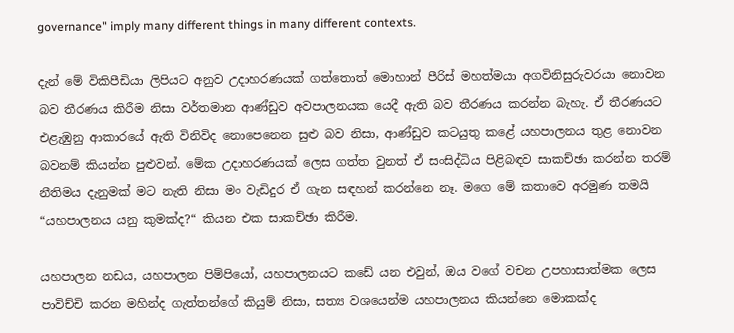governance" imply many different things in many different contexts.

දැන් මේ විකිපීඩියා ලිපියට අනුව උදාහරණයක් ගත්තොත් මොහාන් පීරිස් මහත්මයා අගවිනිසුරුවරයා නොවන බව තීරණය කිරීම නිසා වර්තමාන ආණ්ඩුව අවපාලනයක යෙදී ඇති බව තීරණය කරන්න බැහැ. ඒ තීරණයට එළැඹුනු ආකාරයේ ඇති විනිවිද නොපෙනෙන සුළු බව නිසා, ආණ්ඩුව කටයුතු කළේ යහපාලනය තුළ නොවන බවනම් කියන්න පුළුවන්. මේක උදාහරණයක් ලෙස ගත්ත වුනත් ඒ සංසිද්ධිය පිළිබඳව සාකච්ඡා කරන්න තරම් නීතිමය දැනුමක් මට නැති නිසා මං වැඩිදුර ඒ ගැන සඳහන් කරන්නෙ නෑ. මගෙ මේ කතාවෙ අරමුණ තමයි “යහපාලනය යනු කුමක්ද?“ කියන එක සාකච්ඡා කිරීම.

යහපාලන නඩය, යහපාලන පිම්පියෝ, යහපාලනයට කඩේ යන එවුන්, ඔය වගේ වචන උපහාසාත්මක ලෙස පාවිච්චි කරන මහින්ද ගැත්තන්ගේ කියුම් නිසා, සත්‍ය වශයෙන්ම යහපාලනය කියන්නෙ මොකක්ද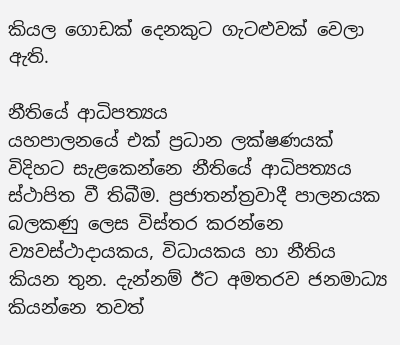කියල ගොඩක් දෙනකුට ගැටළුවක් වෙලා ඇති.

නීතියේ ආධිපත්‍යය
යහපාලනයේ එක් ප්‍රධාන ලක්ෂණයක් විදිහට සැළකෙන්නෙ නීතියේ ආධිපත්‍යය ස්ථාපිත වී තිබීම. ප්‍රජාතන්ත්‍රවාදී පාලනයක බලකණු ලෙස විස්තර කරන්නෙ ව්‍යවස්ථාදායකය, විධායකය හා නීතිය කියන තුන. දැන්නම් ඊට අමතරව ජනමාධ්‍ය කියන්නෙ තවත්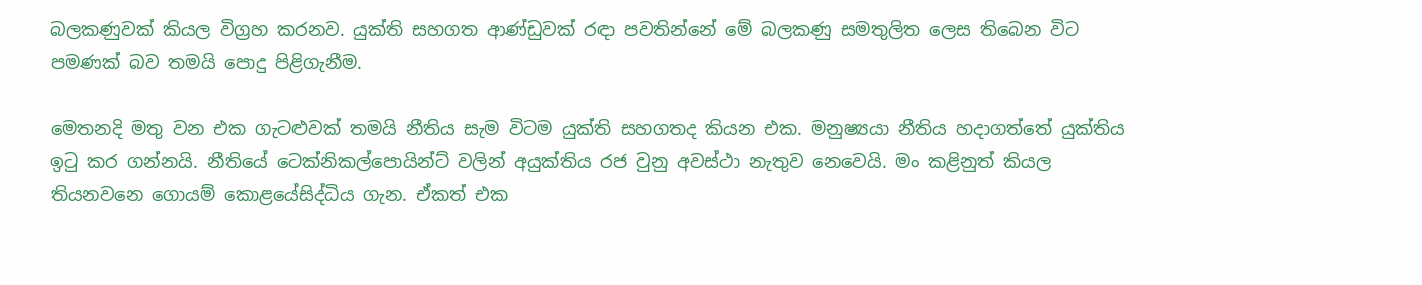බලකණුවක් කියල විග්‍රහ කරනව. යුක්ති සහගත ආණ්ඩුවක් රඳා පවතින්නේ මේ බලකණු සමතුලිත ලෙස තිබෙන විට පමණක් බව තමයි පොදු පිළිගැනීම.

මෙතනදි මතු වන එක ගැටළුවක් තමයි නීතිය සැම විටම යුක්ති සහගතද කියන එක. මනුෂ්‍යයා නීතිය හදාගත්තේ යුක්තිය ඉටු කර ගන්නයි. නීතියේ ටෙක්නිකල්පොයින්ට් වලින් අයුක්තිය රජ වුනු අවස්ථා නැතුව නෙවෙයි. මං කළිනුත් කියල තියනවනෙ ගොයම් කොළයේසිද්ධිය ගැන. ඒකත් එක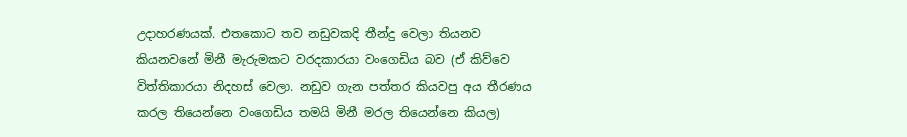උදාහරණයක්. එතකොට තව නඩුවකදි තීන්දු වෙලා තියනව කියනවනේ මිනී මැරුමකට වරදකාරයා වංගෙඩිය බව (ඒ කිව්වෙ විත්තිකාරයා නිදහස් වෙලා. නඩුව ගැන පත්තර කියවපු අය තීරණය කරල තියෙන්නෙ වංගෙඩිය තමයි මිනී මරල තියෙන්නෙ කියල)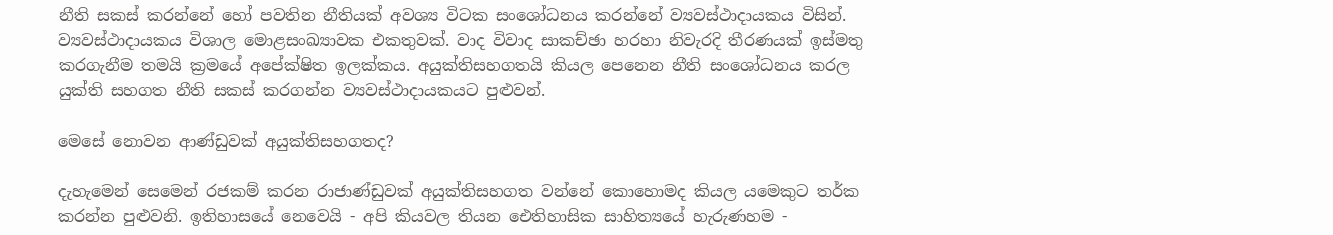නීති සකස් කරන්නේ හෝ පවතින නීතියක් අවශ්‍ය විටක සංශෝධනය කරන්නේ ව්‍යවස්ථාදායකය විසින්. ව්‍යවස්ථාදායකය විශාල මොළසංඛ්‍යාවක එකතුවක්. වාද විවාද සාකච්ඡා හරහා නිවැරදි තීරණයක් ඉස්මතු කරගැනීම තමයි ක්‍රමයේ අපේක්ෂිත ඉලක්කය. අයුක්තිසහගතයි කියල පෙනෙන නීති සංශෝධනය කරල යුක්ති සහගත නීති සකස් කරගන්න ව්‍යවස්ථාදායකයට පුළුවන්.

මෙසේ නොවන ආණ්ඩුවක් අයුක්තිසහගතද?

දැහැමෙන් සෙමෙන් රජකම් කරන රාජාණ්ඩුවක් අයුක්තිසහගත වන්නේ කොහොමද කියල යමෙකුට තර්ක කරන්න පුළුවනි. ඉතිහාසයේ නෙවෙයි - අපි කියවල තියන ඓතිහාසික සාහිත්‍යයේ හැරුණහම -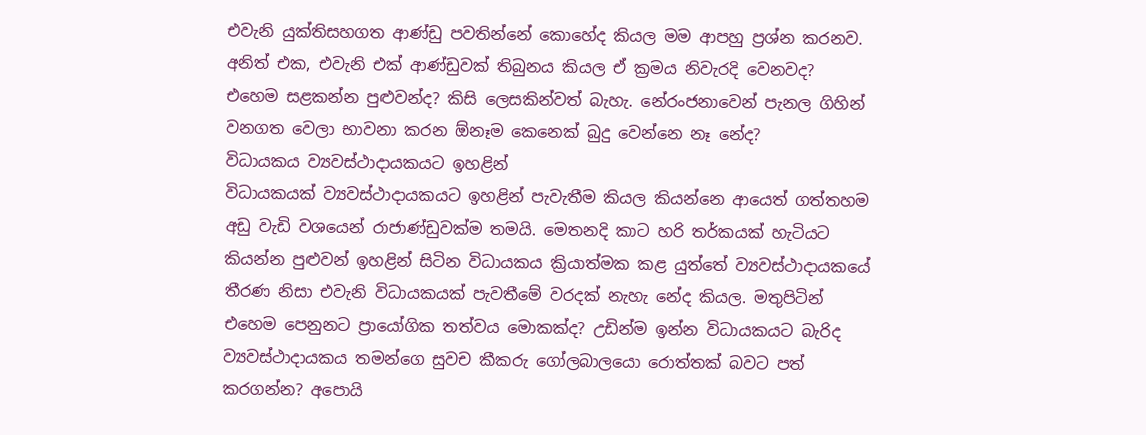එවැනි යුක්තිසහගත ආණ්ඩු පවතින්නේ කොහේද කියල මම ආපහු ප්‍රශ්න කරනව. අනිත් එක, එවැනි එක් ආණ්ඩුවක් තිබුනය කියල ඒ ක්‍රමය නිවැරදි වෙනවද? එහෙම සළකන්න පුළුවන්ද? කිසි ලෙසකින්වත් බැහැ. නේරංජනාවෙන් පැනල ගිහින් වනගත වෙලා භාවනා කරන ඕනෑම කෙනෙක් බුදු වෙන්නෙ නෑ නේද?
විධායකය ව්‍යවස්ථාදායකයට ඉහළින්
විධායකයක් ව්‍යවස්ථාදායකයට ඉහළින් පැවැතීම කියල කියන්නෙ ආයෙත් ගත්තහම අඩු වැඩි වශයෙන් රාජාණ්ඩුවක්ම තමයි. මෙතනදි කාට හරි තර්කයක් හැටියට කියන්න පුළුවන් ඉහළින් සිටින විධායකය ක්‍රියාත්මක කළ යුත්තේ ව්‍යවස්ථාදායකයේ තීරණ නිසා එවැනි විධායකයක් පැවතීමේ වරදක් නැහැ නේද කියල. මතුපිටින් එහෙම පෙනුනට ප්‍රායෝගික තත්වය මොකක්ද? උඩින්ම ඉන්න විධායකයට බැරිද ව්‍යවස්ථාදායකය තමන්ගෙ සුවච කීකරු ගෝලබාලයො රොත්තක් බවට පත් කරගන්න? අපොයි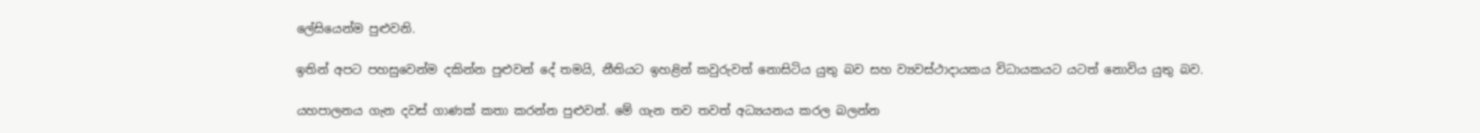ලේසියෙන්ම පුළුවනි.

ඉතින් අපට පහසුවෙන්ම දකින්න පුළුවන් දේ තමයි, නීතියට ඉහළින් කවුරුවත් නොසිටිය යුතු බව සහ ව්‍යවස්ථාදායකය විධායකයට යටත් නොවිය යුතු බව.

යහපාලනය ගැන දවස් ගාණක් කතා කරන්න පුළුවන්. මේ ගැන තව තවත් අධ්‍යයනය කරල බලන්න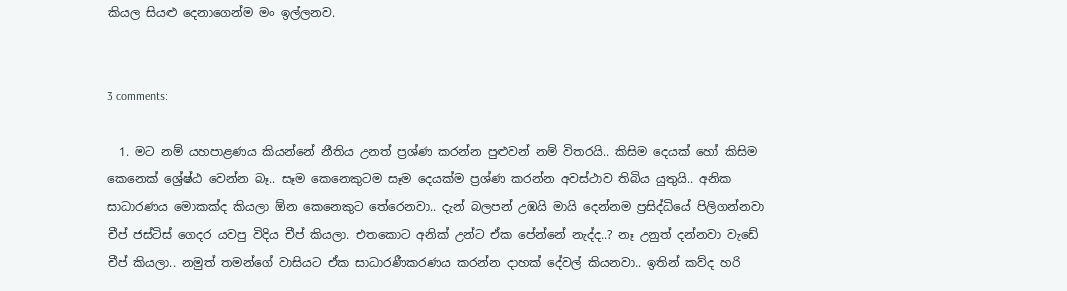කියල සියළු දෙනාගෙන්ම මං ඉල්ලනව.


3 comments:

  1. මට නම් යහපාළණය කියන්නේ නීතිය උනත් ප්‍රශ්ණ කරන්න පුළුවන් නම් විතරයි.. කිසිම දෙයක් හෝ කිසිම කෙනෙක් ශ්‍රේෂ්ඨ වෙන්න බෑ.. සෑම කෙනෙකුටම සෑම දෙයක්ම ප්‍රශ්ණ කරන්න අවස්ථාව තිබිය යුතුයි.. අනික සාධාරණය මොකක්ද කියලා ඕන කෙනෙකුට තේරෙනවා.. දැන් බලපන් උඹයි මායි දෙන්නම ප්‍රසිද්ධියේ පිලිගන්නවා චීප් ජස්ටිස් ගෙදර යවපු විදිය චීප් කියලා. එතකොට අනික් උන්ට ඒක පේන්නේ නැද්ද..? නෑ උනුත් දන්නවා වැඩේ චීප් කියලා.. නමුත් තමන්ගේ වාසියට ඒක සාධාරණීකරණය කරන්න දාහක් දේවල් කියනවා.. ඉතින් කව්ද හරි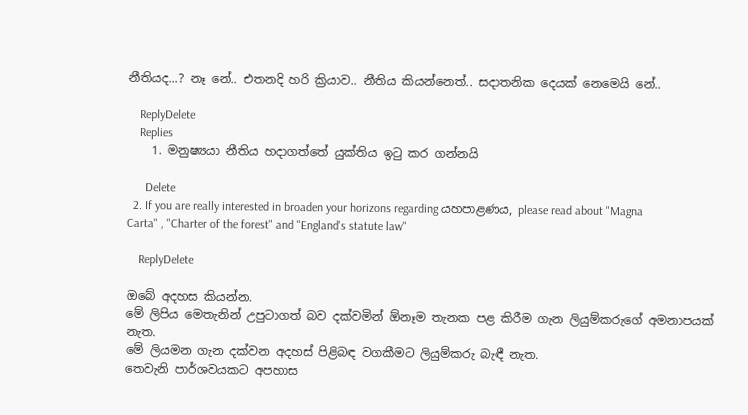නීතියද...? නෑ නේ.. එතනදි හරි ක්‍රියාව.. නීතිය කියන්නෙත්.. සදාතනික දෙයක් නෙමෙයි නේ..

    ReplyDelete
    Replies
    1. මනුෂ්‍යයා නීතිය හදාගත්තේ යුක්තිය ඉටු කර ගන්නයි

      Delete
  2. If you are really interested in broaden your horizons regarding යහපාළණය, please read about "Magna Carta" , "Charter of the forest" and "England's statute law"

    ReplyDelete

ඔබේ අදහස කියන්න.
මේ ලිපිය මෙතැනින් උපුටාගත් බව දක්වමින් ඕනෑම තැනක පළ කිරීම ගැන ලියුම්කරුගේ අමනාපයක් නැත.
මේ ලියමන ගැන දක්වන අදහස් පිළිබඳ වගකීමට ලියුම්කරු බැඳී නැත.
තෙවැනි පාර්ශවයකට අපහාස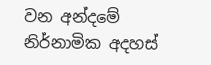වන අන්දමේ නිර්නාමික අදහස්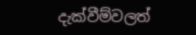දැක්වීම්වලත්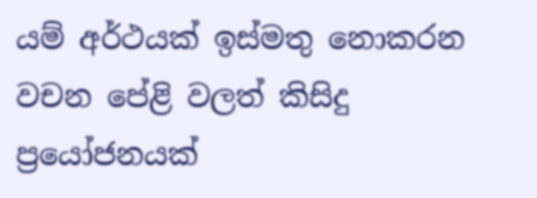යම් අර්ථයක් ඉස්මතු නොකරන වචන පේළි වලත් කිසිදු ප්‍රයෝජනයක්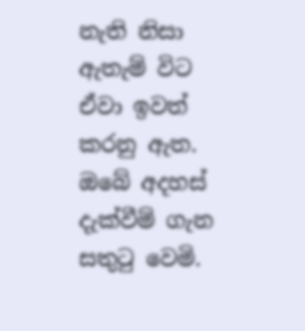නැති නිසා ඇතැම් විට ඒවා ඉවත් කරනු ඇත.
ඔබේ අදහස් දැක්වීම් ගැන සතුටු වෙමි.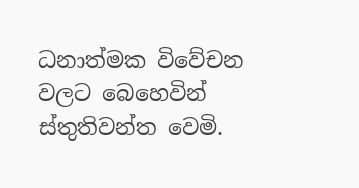ධනාත්මක විවේචන වලට බෙහෙවින් ස්තුතිවන්ත වෙමි.